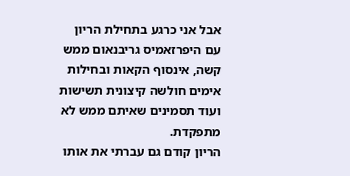אבל אני כרגע בתחילת הריון עם היפרזאמיס גריבנאום ממש קשה, אינסוף הקאות ובחילות אימים חולשה קיצונית תשישות ועוד תסמינים שאיתם ממש לא מתפקדת.
הריון קודם גם עברתי את אותו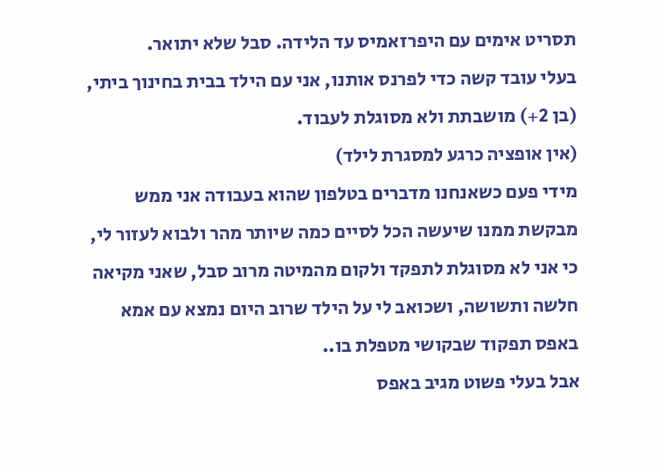תסריט אימים עם היפרזאמיס עד הלידה. סבל שלא יתואר.
בעלי עובד קשה כדי לפרנס אותנו, אני עם הילד בבית בחינוך ביתי, (בן 2+) מושבתת ולא מסוגלת לעבוד.
(אין אופציה כרגע למסגרת לילד)
מידי פעם כשאנחנו מדברים בטלפון שהוא בעבודה אני ממש מבקשת ממנו שיעשה הכל לסיים כמה שיותר מהר ולבוא לעזור לי, כי אני לא מסוגלת לתפקד ולקום מהמיטה מרוב סבל, שאני מקיאה חלשה ותשושה, ושכואב לי על הילד שרוב היום נמצא עם אמא באפס תפקוד שבקושי מטפלת בו..
אבל בעלי פשוט מגיב באפס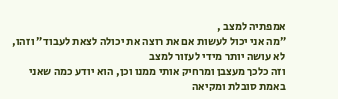אמפתיה למצב ,
״מה אני יכול לעשות אם את רוצה את יכולה לצאת לעבוד״ וזהו, לא עושה יותר מידי לעזור למצב
וזה כלכך מעצבן ומרחיק אותי ממנו וכן, הוא יודע כמה שאני באמת סובלת ומקיאה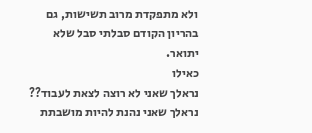ולא מתפקדת מרוב תשישות, גם בהריון הקודם סבלתי סבל שלא יתואר.
כאילו
נראלך שאני לא רוצה לצאת לעבוד?? נראלך שאני נהנת להיות מושבתת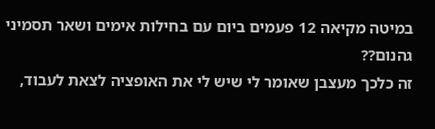במיטה מקיאה 12 פעמים ביום עם בחילות אימים ושאר תסמיני גהנום??
זה כלכך מעצבן שאומר לי שיש לי את האופציה לצאת לעבוד,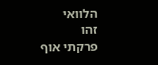הלוואי
זהו
פרקתי אוף